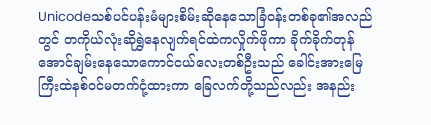Unicodeသစ်ပင်ပန်းမံများစိမ်းဆိုနေသောခြံဝန်းတစ်ခု၏အလည်တွင် တကိုယ်လုံးဆိုရွှဲနေလျက်ရင်ထဲကလှိုက်ဖိုကာ ခိုက်ခိုက်တုန်အောင်ချမ်းနေသောကောင်ငယ်လေးတစ်ဦးသည် ခေါင်းအားမြေကြီးထဲနစ်ဝင်မတက်ငုံ့ထားကာ ခြေလက်တို့သည်လည်း အနည်း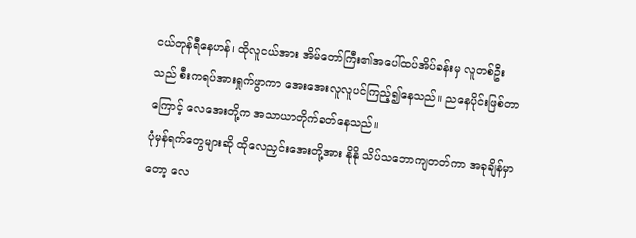ငယ်တုန်ရီနေဟန်၊ ထိုလူငယ်အား အိမ်တော်ကြီး၏အပေါ်ထပ်အိပ်ခန်းမှ လူတစ်ဦးသည် စီးကရပ်အားရှုက်ဖွာကာ အေးအေးလူလူပင်ကြည့်၍နေသည်။ ညနေပိုင်းဖြစ်တာကြောင့် လေအေးတို့က အသာယာတိုက်ခတ်နေသည်။
ပုံမှန်ရက်တွေများဆို ထိုလေညှင်းအေးတို့အား နိုနို သိပ်သဘောကျတတ်ကာ အခုချိန်မှာတော့ လေ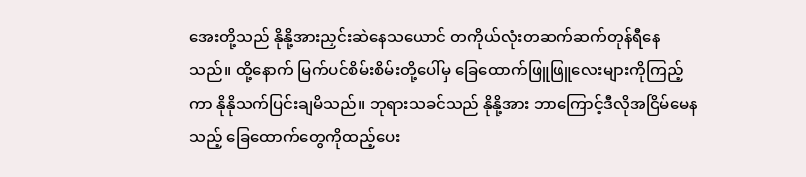အေးတို့သည် နိုနို့အားညှင်းဆဲနေသယောင် တကိုယ်လုံးတဆက်ဆက်တုန်ရီနေသည်။ ထို့နောက် မြက်ပင်စိမ်းစိမ်းတို့ပေါ်မှ ခြေထောက်ဖြူဖြူလေးများကိုကြည့်ကာ နိုနိုသက်ပြင်းချမိသည်။ ဘုရားသခင်သည် နိုနို့အား ဘာကြောင့်ဒီလိုအငြိမ်မေနသည့် ခြေထောက်တွေကိုထည့်ပေး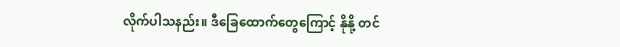လိုက်ပါသနည်း။ ဒီခြေထောက်တွေကြောင့် နိုနို့ တင်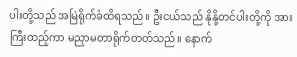ပါးတို့သည် အမြဲရိုက်ခံထိရသည်။ ဦးငယ်သည် နိုနို့တင်ပါးတို့ကို အားကြီးထည့်ကာ မညှာမတာရိုက်တတ်သည်။ နောက်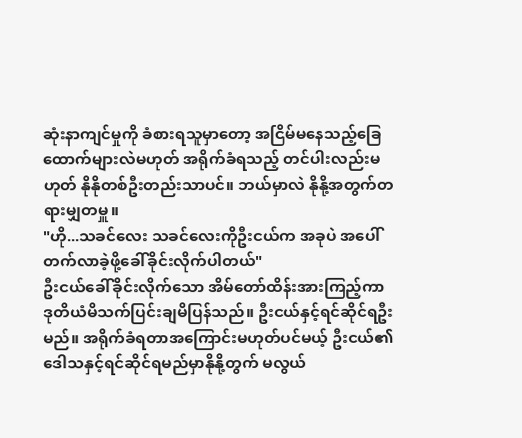ဆုံးနာကျင်မှုကို ခံစားရသူမှာတော့ အငြိမ်မနေသည့်ခြေထောက်များလဲမဟုတ် အရိုက်ခံရသည့် တင်ပါးလည်းမဟုတ် နိုနိုတစ်ဦးတည်းသာပင်။ ဘယ်မှာလဲ နိုနို့အတွက်တရားမျှတမှူ။
"ဟို...သခင်လေး သခင်လေးကိုဦးငယ်က အခုပဲ အပေါ်တက်လာခဲ့ဖို့ခေါ်ခိုင်းလိုက်ပါတယ်"
ဦးငယ်ခေါ်ခိုင်းလိုက်သော အိမ်တော်ထိန်းအားကြည့်ကာ ဒုတိယံမိသက်ပြင်းချမိပြန်သည်။ ဦးငယ်နှင့်ရင်ဆိုင်ရဦးမည်။ အရိုက်ခံရတာအကြောင်းမဟုတ်ပင်မယ့် ဦးငယ်၏ဒေါသနှင့်ရင်ဆိုင်ရမည်မှာနိုနို့တွက် မလွယ်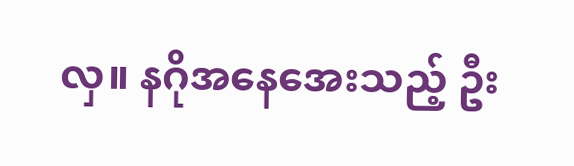လှ။ နဂိုအနေအေးသည့် ဦး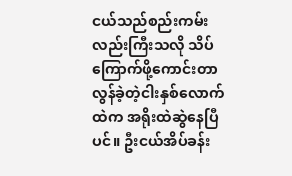ငယ်သည်စည်းကမ်းလည်းကြီးသလို သိပ်ကြောက်ဖို့ကောင်းတာလွန်ခဲ့တဲ့ငါးနှစ်လောက်ထဲက အရိုးထဲဆွဲနေပြီပင်။ ဦးငယ်အိပ်ခန်း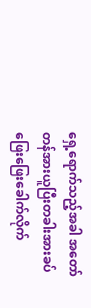ရှေ့ရောက်သည့်အခါ အတော်တန်အားယူပြီးတခါးအားခပ်ဖြေးဖြေးခေါက်လိုက်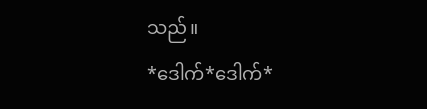သည်။
*ဒေါက်*ဒေါက်*